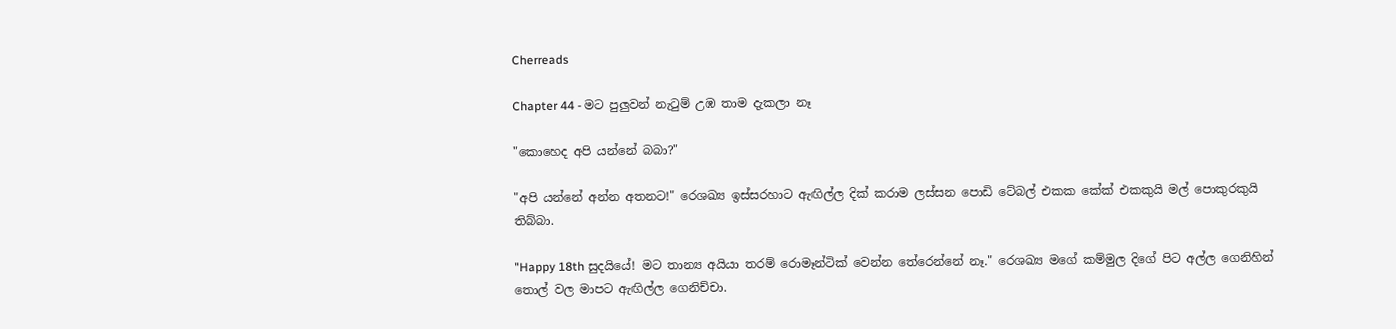Cherreads

Chapter 44 - මට පුලුවන් නැටුම් උඹ තාම දැකලා නෑ

"කොහෙද අපි යන්නේ බබා?"

"අපි යන්නේ අන්න අතනට!" රෙශඛ්‍ය ඉස්සරහාට ඇඟිල්ල දික් කරාම ලස්සන පොඩි ටේබල් එකක කේක් එකකුයි මල් පොකුරකුයි තිබ්බා.

"Happy 18th සුදයියේ! මට තාන්‍ය අයියා තරම් රොමෑන්ටික් වෙන්න තේරෙන්නේ නෑ." රෙශඛ්‍ය මගේ කම්මුල දිගේ පිට අල්ල ගෙනිහින් තොල් වල මාපට ඇඟිල්ල ගෙනිච්චා.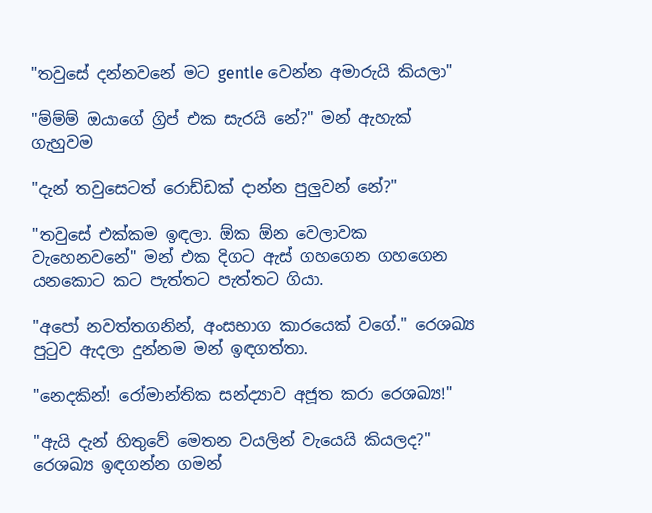"තවුසේ දන්නවනේ මට gentle වෙන්න අමාරුයි කියලා"

"ම්ම්ම් ඔයාගේ ග්‍රිප් එක සැරයි නේ?" මන් ඇහැක් ගැහුවම

"දැන් තවුසෙටත් රොඩ්ඩක් දාන්න පුලුවන් නේ?"

"තවුසේ එක්කම ඉඳලා. ඕක ඕන වෙලාවක වැහෙනවනේ" මන් එක දිගට ඇස් ගහගෙන ගහගෙන යනකොට කට පැත්තට පැත්තට ගියා.

"අපෝ නවත්තගනින්, අංසභාග කාරයෙක් වගේ." රෙශඛ්‍ය පුටුව ඇදලා දුන්නම මන් ඉඳගත්තා.

"නෙදකින්! රෝමාන්තික සන්ද්‍යාව අජූත කරා රෙශඛ්‍ය!"

"ඇයි දැන් හිතුවේ මෙතන වයලින් වැයෙයි කියලද?" රෙශඛ්‍ය ඉඳගන්න ගමන්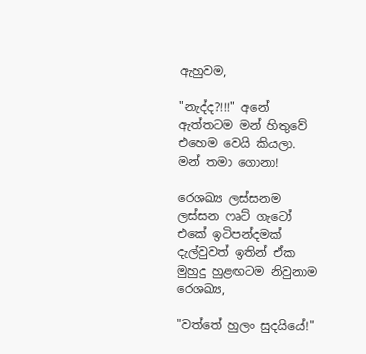ඇහුවම,

"නැද්ද?!!!" අනේ ඇත්තටම මන් හිතුවේ එහෙම වෙයි කියලා. මන් තමා ගොනා!

රෙශඛ්‍ය ලස්සනම ලස්සන ෆෘට් ගැටෝ එකේ ඉටිපන්දමක් දැල්වුවත් ඉතින් ඒක මුහුදු හුළඟටම නිවුනාම රෙශඛ්‍ය,

"වත්තේ හුලං සුදයියේ!"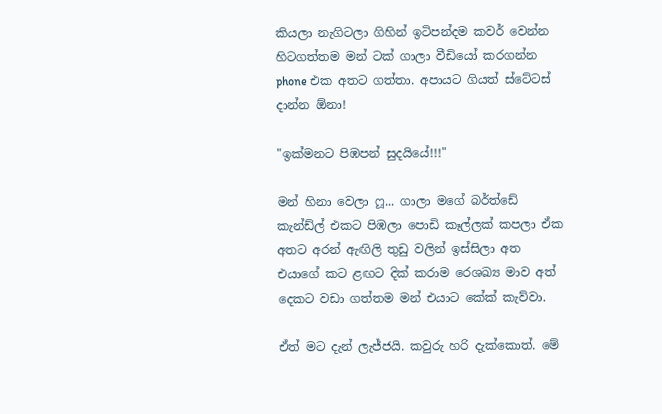කියලා නැගිටලා ගිහින් ඉටිපන්දම කවර් වෙන්න හිටගත්තම මන් ටක් ගාලා වීඩියෝ කරගන්න phone එක අතට ගත්තා. අපායට ගියත් ස්ටේටස් දාන්න ඕනා!

"ඉක්මනට පිඹපන් සුදයියේ!!!"

මන් හිනා වෙලා ෆූ... ගාලා මගේ බර්ත්ඩේ කැන්ඩ්ල් එකට පිඹලා පොඩි කෑල්ලක් කපලා ඒක අතට අරන් ඇඟිලි තුඩු වලින් ඉස්සිලා අත එයාගේ කට ළඟට දික් කරාම රෙශඛ්‍ය මාව අත් දෙකට වඩා ගත්තම මන් එයාට කේක් කැව්වා.

ඒත් මට දැන් ලැජ්ජයි. කවුරු හරි දැක්කොත්. මේ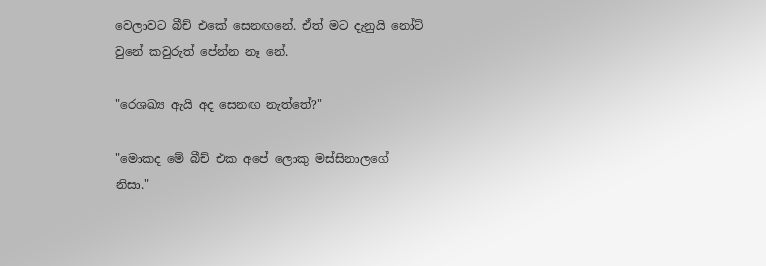වෙලාවට බීච් එකේ සෙනඟනේ. ඒත් මට දැනුයි නෝට් වුනේ කවුරුත් පේන්න නෑ නේ.

"රෙශඛ්‍ය ඇයි අද සෙනඟ නැත්තේ?"

"මොකද මේ බීච් එක අපේ ලොකු මස්සිනාලගේ නිසා."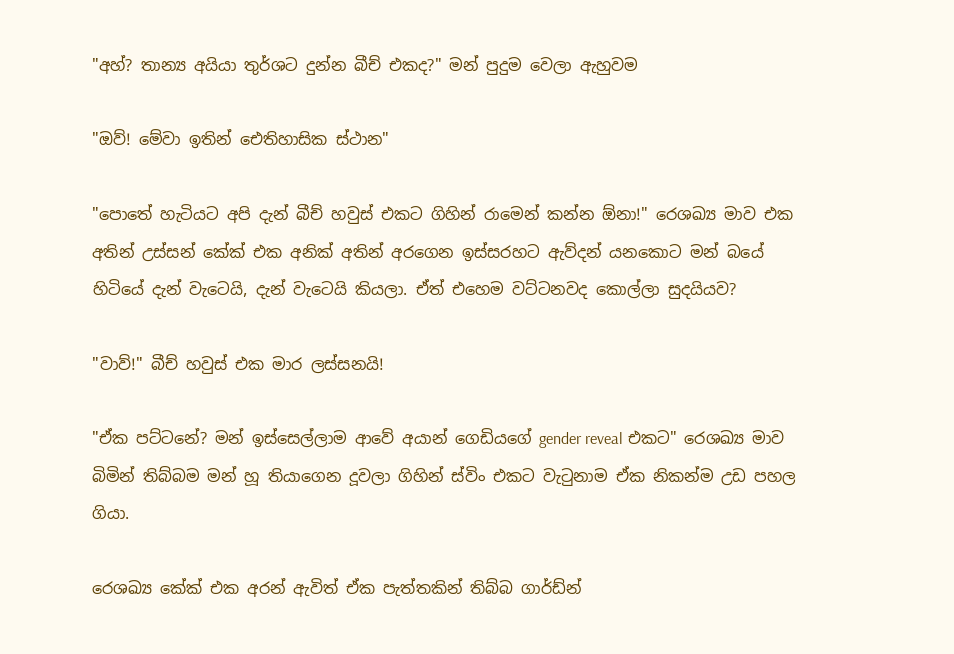"අහ්? තාන්‍ය අයියා තුර්ශට දුන්න බීච් එකද?" මන් පුදුම වෙලා ඇහුවම

"ඔව්! මේවා ඉතින් ඓතිහාසික ස්ථාන"

"පොතේ හැටියට අපි දැන් බීච් හවුස් එකට ගිහින් රාමෙන් කන්න ඕනා!" රෙශඛ්‍ය මාව එක අතින් උස්සන් කේක් එක අනික් අතින් අරගෙන ඉස්සරහට ඇව්දන් යනකොට මන් බයේ හිටියේ දැන් වැටෙයි, දැන් වැටෙයි කියලා. ඒත් එහෙම වට්ටනවද කොල්ලා සුදයියව?

"වාව්!" බීච් හවුස් එක මාර ලස්සනයි!

"ඒක පට්ටනේ? මන් ඉස්සෙල්ලාම ආවේ අයාන් ගෙඩියගේ gender reveal එකට" රෙශඛ්‍ය මාව බිමින් තිබ්බම මන් හූ තියාගෙන දූවලා ගිහින් ස්විං එකට වැටුනාම ඒක නිකන්ම උඩ පහල ගියා.

රෙශඛ්‍ය කේක් එක අරන් ඇවිත් ඒක පැත්තකින් තිබ්බ ගාර්ඩ්න්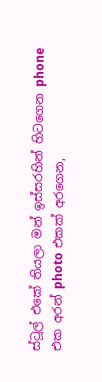ස්ටූල් එකේ තියලා මන් ඉස්සරහින් හිටගෙන phone එක අරන් photo එකක් අරගෙන,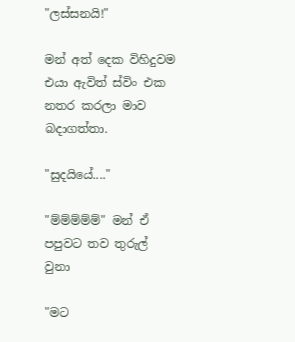"ලස්සනයි!"

මන් අත් දෙක විහිදුවම එයා ඇවිත් ස්විං එක නතර කරලා මාව බදාගත්තා.

"සුදයියේ...."

"ම්ම්ම්ම්ම්" මන් ඒ පපුවට තව තුරුල් වුනා

"මට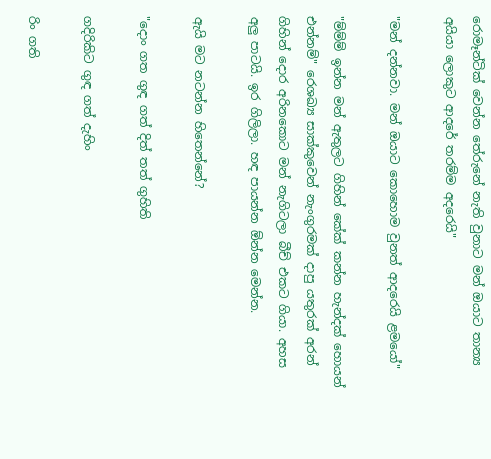රොමෑන්ටික් වෙන්න තේරුනේ නැති වුනාට මන් ඔයාට තාන්‍ය අයියා ලොකුට ආදරේ තරම්ම අදරෙයි"

"මන් දන්නවා. මන් ඔයාට කොහොම වුනත් ආදරෙයි ළමයෝ"

"ම්ම්ම් ඉන්න මන් ඇතුලට ගිහින් කේක් කන්න හැන්දක් හොයන් එන්නම්" රෙශඛ්‍ය සාක්කුවෙන් නැංගුරමක් දාපු යතුරක් අරන් ගිහින් දොර අරිනකොට මන් නැගිටලා බීච් එකට ගියා. අහස අලු පාටයි. ඉර ගිලිලා. හඳ පායන්න ඕන්න මෙන්න.

ඇයි මට නටන්න හිතෙන්නේ?

"දොං ගත ගුඳ ගත් දිත් තත් ගුහිති

ගදිරිකිට ගුඳ ගත් දැහිං

රිං ගති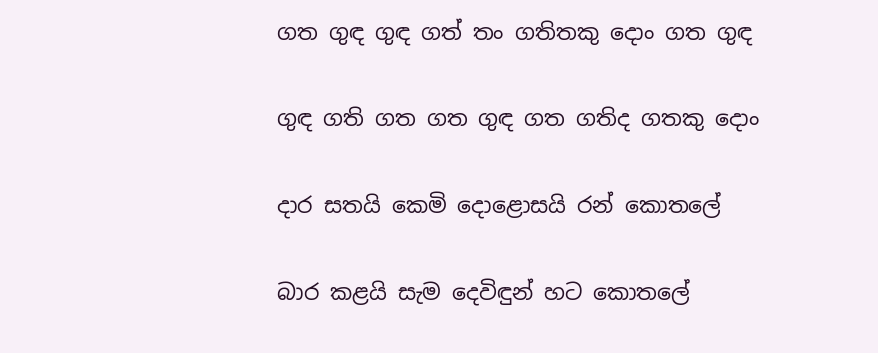ගත ගුඳ ගුඳ ගත් තං ගතිතකු දොං ගත ගුඳ

ගුඳ ගති ගත ගත ගුඳ ගත ගතිද ගතකු දොං

දාර සතයි කෙමි දොළොසයි රන් කොතලේ

බාර කළයි සැම දෙවිඳුන් හට කොතලේ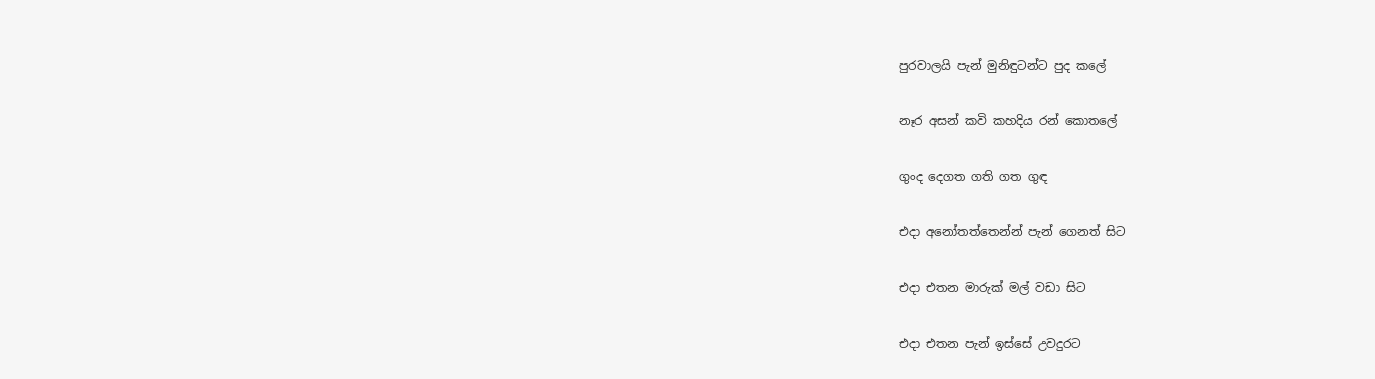පුරවාලයි පැන් මුනිඳුටන්ට පුද කලේ

නෑර අසන් කවි කහදිය රන් කොතලේ

ගුංද දෙගත ගති ගත ගුඳ

එදා අනෝතත්තෙන්න් පැන් ගෙනත් සිට

එදා එතන මාරුක් මල් වඩා සිට

එදා එතන පැන් ඉස්සේ උවදුරට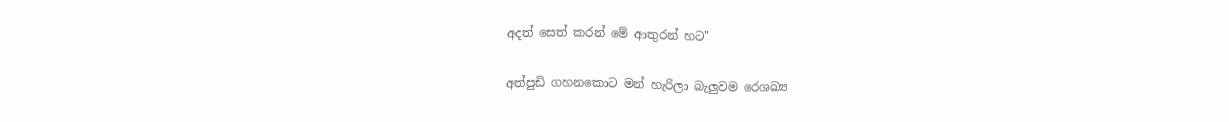අදත් සෙත් කරන් මේ ආතුරන් හට"

අත්පුඩි ගහනකොට මන් හැරිලා බැලුවම රෙශඛ්‍ය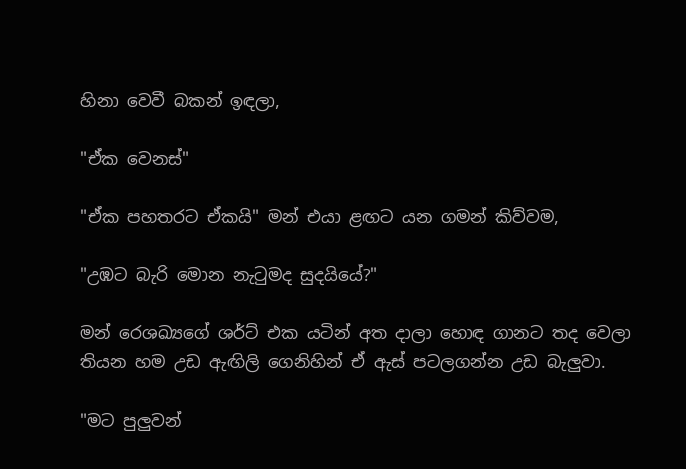හිනා වෙවී බකන් ඉඳලා,

"ඒක වෙනස්"

"ඒක පහතරට ඒකයි" මන් එයා ළඟට යන ගමන් කිව්වම,

"උඹට බැරි මොන නැටුමද සුදයියේ?"

මන් රෙශඛ්‍යගේ ශර්ට් එක යටින් අත දාලා හොඳ ගානට තද වෙලා තියන හම උඩ ඇඟිලි ගෙනිහින් ඒ ඇස් පටලගන්න උඩ බැලුවා.

"මට පුලුවන්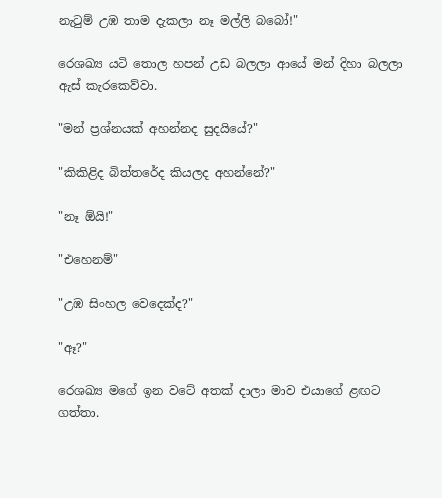නැටුම් උඹ තාම දැකලා නෑ මල්ලි බබෝ!"

රෙශඛ්‍ය යටි තොල හපන් උඩ බලලා ආයේ මන් දිහා බලලා ඇස් කැරකෙව්වා.

"මන් ප්‍රශ්නයක් අහන්නද සුදයියේ?"

"කිකිළිද බිත්තරේද කියලද අහන්නේ?"

"නෑ ඕයි!"

"එහෙනම්"

"උඹ සිංහල වෙදෙක්ද?"

"ඈ?"

රෙශඛ්‍ය මගේ ඉන වටේ අතක් දාලා මාව එයාගේ ළඟට ගත්තා.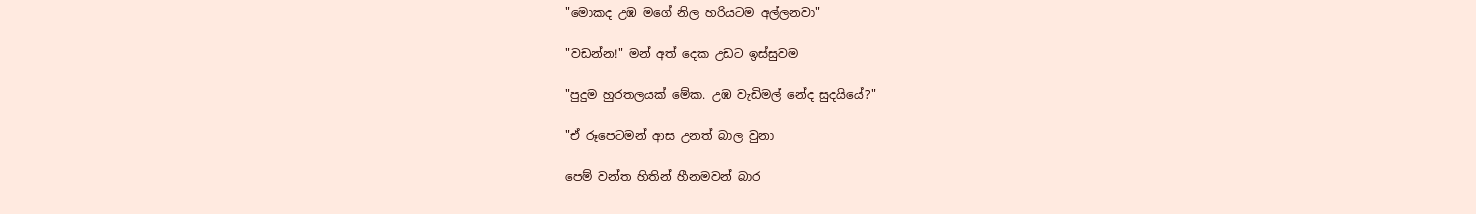"මොකද උඹ මගේ නිල හරියටම අල්ලනවා"

"වඩන්න!" මන් අත් දෙක උඩට ඉස්සුවම

"පුදුම හුරතලයක් මේක. උඹ වැඩිමල් නේද සුදයියේ?"

"ඒ රූපෙටමන් ආස උනත් බාල වුනා

පෙම් වන්ත හිතින් හීනමවන් බාර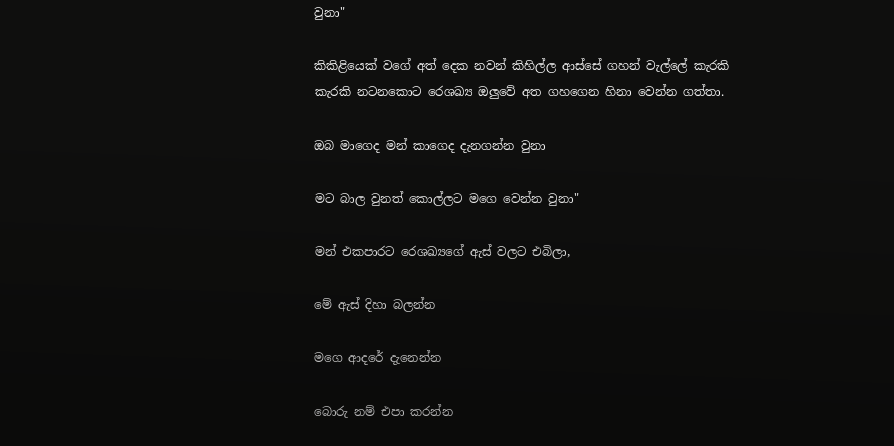වුනා"

කිකිළියෙක් වගේ අත් දෙක නවන් කිහිල්ල ආස්සේ ගහන් වැල්ලේ කැරකි කැරකි නටනකොට රෙශඛ්‍ය ඔලුවේ අත ගහගෙන හිනා වෙන්න ගත්තා.

ඔබ මාගෙද මන් කාගෙද දැනගන්න වුනා

මට බාල වුනත් කොල්ලට මගෙ වෙන්න වුනා"

මන් එකපාරට රෙශඛ්‍යගේ ඇස් වලට එබිලා,

මේ ඇස් දිහා බලන්න

මගෙ ආදරේ දැනෙන්න

බොරු නම් එපා කරන්න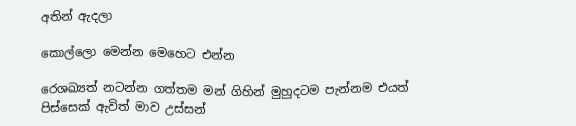අතින් ඇදලා

කොල්ලො මෙන්න මෙහෙට එන්න

රෙශඛ්‍යත් නටන්න ගත්තම මන් ගිහින් මුහුදටම පැන්නම එයත් පිස්සෙක් ඇවිත් මාව උස්සන්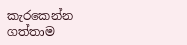කැරකෙන්න ගත්තාම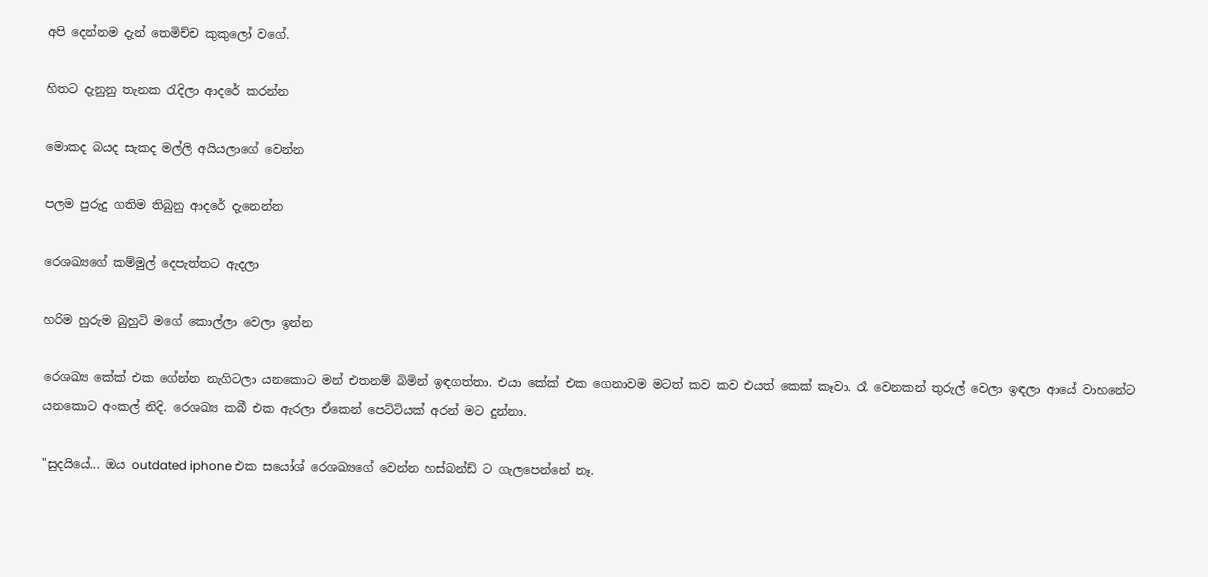අපි දෙන්නම දැන් තෙමිච්ච කුකුලෝ වගේ.

හිතට දැනුනු තැනක රැදිලා ආදරේ කරන්න

මොකද බයද සැකද මල්ලි අයියලාගේ වෙන්න

පලම පුරුදු ගතිම තිබුනු ආදරේ දැනෙන්න

රෙශඛ්‍යගේ කම්මුල් දෙපැත්තට ඇදලා

හරිම හුරුම බුහුටි මගේ කොල්ලා වෙලා ඉන්න

රෙශඛ්‍ය කේක් එක ගේන්න නැගිටලා යනකොට මන් එතනම් බිමින් ඉඳගත්තා. එයා කේක් එක ගෙනාවම මටත් කව කව එයත් කෙක් කෑවා. රෑ වෙනකන් තුරුල් වෙලා ඉඳලා ආයේ වාහනේට යනකොට අංකල් නිදි. රෙශඛ්‍ය කබී එක ඇරලා ඒකෙන් පෙට්ටියක් අරන් මට දුන්නා.

"සුදයියේ... ඔය outdated iphone එක සයෝශ් රෙශඛ්‍යගේ වෙන්න හස්බන්ඩ් ට ගැලපෙන්නේ නෑ.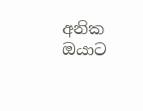අනික ඔයාට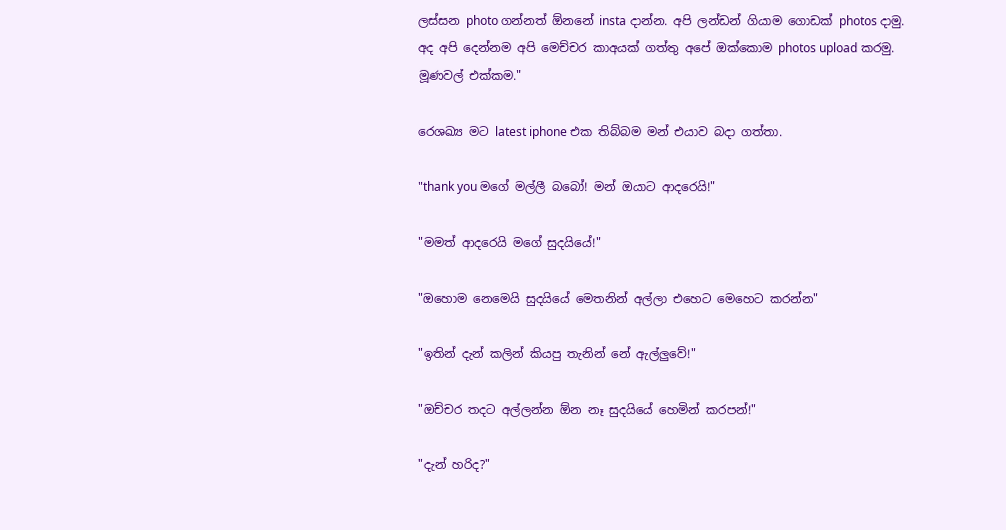ලස්සන photo ගන්නත් ඕනනේ insta දාන්න. අපි ලන්ඩන් ගියාම ගොඩක් photos දාමු. අද අපි දෙන්නම අපි මෙච්චර කාඅයක් ගත්තු අපේ ඔක්කොම photos upload කරමු. මූණවල් එක්කම."

රෙශඛ්‍ය මට latest iphone එක තිබ්බම මන් එයාව බදා ගත්තා.

"thank you මගේ මල්ලී බබෝ! මන් ඔයාට ආදරෙයි!"

"මමත් ආදරෙයි මගේ සුදයියේ!"

"ඔහොම නෙමෙයි සුදයියේ මෙතනින් අල්ලා එහෙට මෙහෙට කරන්න"

"ඉතින් දැන් කලින් කියපු තැනින් නේ ඇල්ලුවේ!"

"ඔච්චර තදට අල්ලන්න ඕන නෑ සුදයියේ හෙමින් කරපන්!"

"දැන් හරිද?"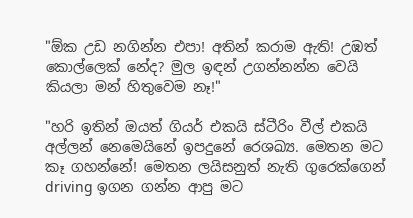"ඕක උඩ නගින්න එපා! අතින් කරාම ඇති! උඹත් කොල්ලෙක් නේද? මුල ඉඳන් උගන්නන්න වෙයි කියලා මන් හිතුවෙම නෑ!"

"හරි ඉතින් ඔයත් ගියර් එකයි ස්ටීරිං වීල් එකයි අල්ලන් නෙමෙයිනේ ඉපදුනේ රෙශඛ්‍ය. මෙතන මට කෑ ගහන්නේ! මෙතන ලයිසනුත් නැති ගුරෙක්ගෙන් driving ඉගන ගන්න ආපු මට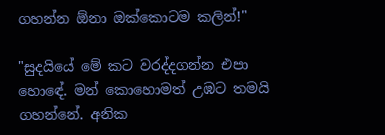ගහන්න ඕනා ඔක්කොටම කලින්!"

"සුදයියේ මේ කට වරද්දගන්න එපා හොඳේ. මන් කොහොමත් උඹට තමයි ගහන්නේ. අනික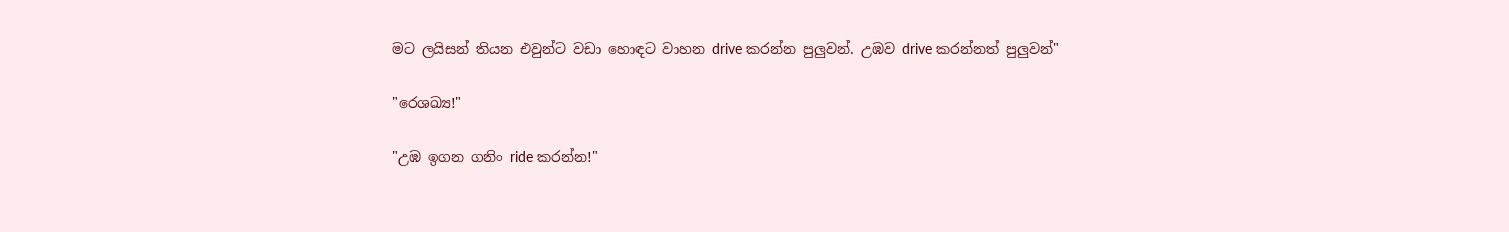මට ලයිසන් තියන එවුන්ට වඩා හොඳට වාහන drive කරන්න පුලුවන්. උඹව drive කරන්නත් පුලුවන්"

"රෙශඛ්‍ය!"

"උඹ ඉගන ගනිං ride කරන්න!"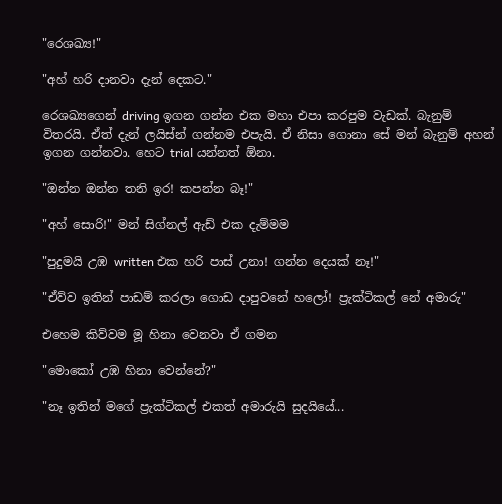"රෙශඛ්‍ය!"

"අහ් හරි දානවා දැන් දෙකට."

රෙශඛ්‍යගෙන් driving ඉගන ගන්න එක මහා එපා කරපුම වැඩක්. බැනුම් විතරයි. ඒත් දැන් ලයිස්න් ගන්නම එපැයි. ඒ නිසා ගොනා සේ මන් බැනුම් අහන් ඉගන ගන්නවා. හෙට trial යන්නත් ඕනා.

"ඔන්න ඔන්න තනි ඉර! කපන්න බෑ!"

"අහ් සොරි!" මන් සිග්නල් ඇඩ් එක දැම්මම

"පුදුමයි උඹ written එක හරි පාස් උනා! ගන්න දෙයක් නෑ!"

"ඒව්ව ඉතින් පාඩම් කරලා ගොඩ දාපුවනේ හලෝ! ප්‍රැක්ටිකල් නේ අමාරු"

එහෙම කිව්වම මූ හිනා වෙනවා ඒ ගමන

"මොකෝ උඹ හිනා වෙන්නේ?"

"නෑ ඉතින් මගේ ප්‍රැක්ටිකල් එකත් අමාරුයි සුදයියේ...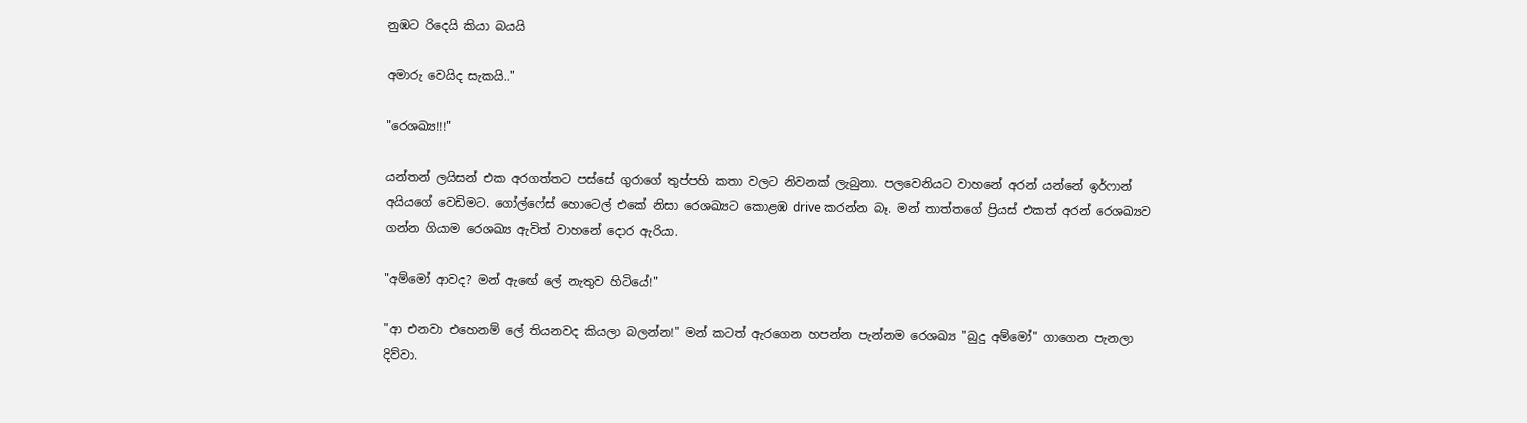නුඹට රිදෙයි කියා බයයි

අමාරු වෙයිද සැකයි.."

"රෙශඛ්‍ය!!!"

යන්තන් ලයිසන් එක අරගත්තට පස්සේ ගුරාගේ තුප්පහි කතා වලට නිවනක් ලැබුනා. පලවෙනියට වාහනේ අරන් යන්නේ ඉර්ෆාන් අයියගේ වෙඩිමට. ගෝල්ෆේස් හොටෙල් එකේ නිසා රෙශඛ්‍යට කොළඹ drive කරන්න බෑ. මන් තාත්තගේ ප්‍රියස් එකත් අරන් රෙශඛ්‍යව ගන්න ගියාම රෙශඛ්‍ය ඇවිත් වාහනේ දොර ඇරියා.

"අම්මෝ ආවද? මන් ඇඟේ ලේ නැතුව හිටියේ!"

"ආ එනවා එහෙනම් ලේ තියනවද කියලා බලන්න!" මන් කටත් ඇරගෙන හපන්න පැන්නම රෙශඛ්‍ය "බුදු අම්මෝ" ගාගෙන පැනලා දිව්වා.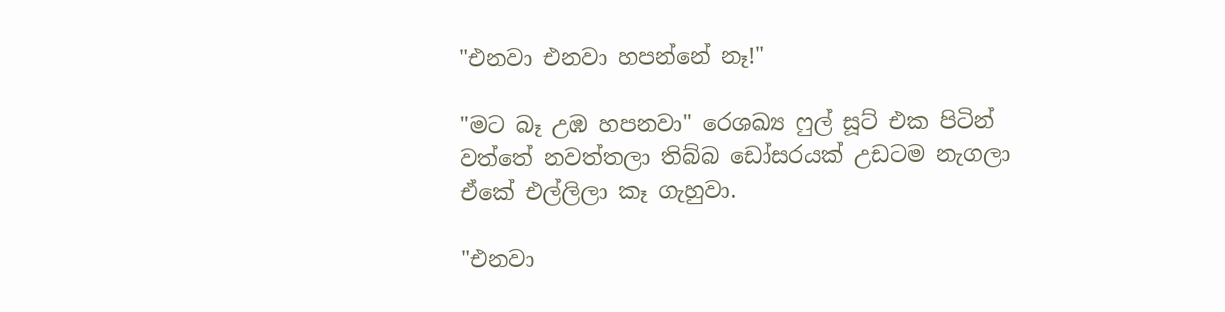"එනවා එනවා හපන්නේ නෑ!"

"මට බෑ උඹ හපනවා" රෙශඛ්‍ය ෆුල් සූට් එක පිටින් වත්තේ නවත්තලා තිබ්බ ඩෝසරයක් උඩටම නැගලා ඒකේ එල්ලිලා කෑ ගැහුවා.

"එනවා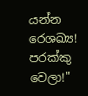යන්න රෙශඛ්‍ය! පරක්කු වෙලා!"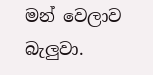මන් වෙලාව බැලුවා.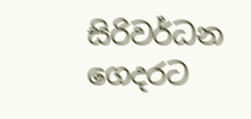සිරිවර්ධන ගෙදරට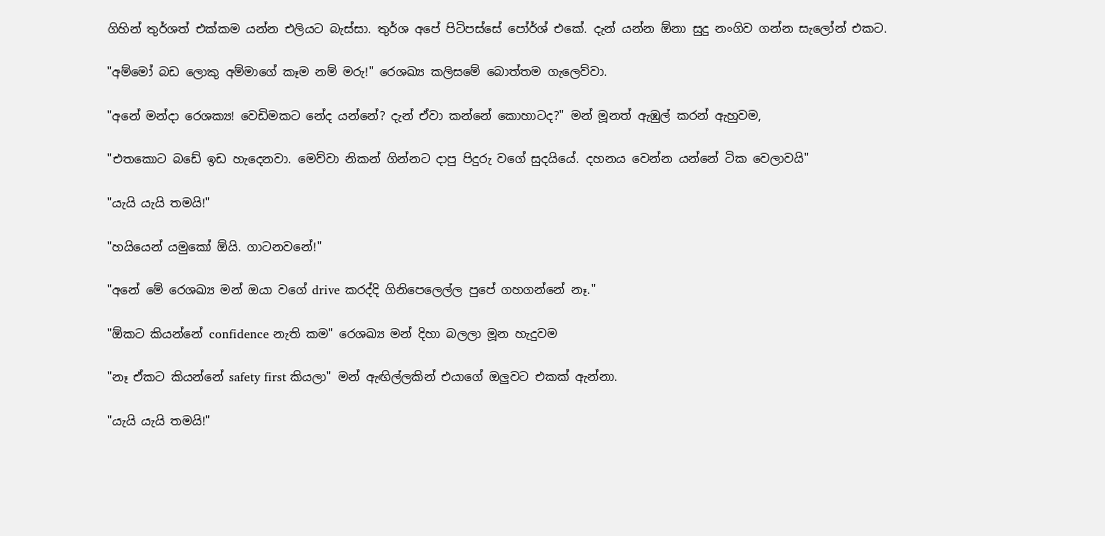ගිහින් තුර්ශත් එක්කම යන්න එලියට බැස්සා. තුර්ශ අපේ පිටිපස්සේ පෝර්ශ් එකේ. දැන් යන්න ඕනා සුදු නංගිව ගන්න සැලෝන් එකට.

"අම්මෝ බඩ ලොකු අම්මාගේ කෑම නම් මරු!" රෙශඛ්‍ය කලිසමේ බොත්තම ගැලෙව්වා.

"අනේ මන්දා රෙශක්‍ය! වෙඩිමකට නේද යන්නේ? දැන් ඒවා කන්නේ කොහාටද?" මන් මූනත් ඇඹුල් කරන් ඇහුවම,

"එතකොට බඩේ ඉඩ හැදෙනවා. මෙව්වා නිකන් ගින්නට දාපු පිදුරු වගේ සුදයියේ. දහනය වෙන්න යන්නේ ටික වෙලාවයි"

"යැයි යැයි තමයි!"

"හයියෙන් යමුකෝ ඕයි. ගාටනවනේ!"

"අනේ මේ රෙශඛ්‍ය මන් ඔයා වගේ drive කරද්දි ගිනිපෙලෙල්ල පුපේ ගහගන්නේ නෑ."

"ඕකට කියන්නේ confidence නැති කම" රෙශඛ්‍ය මන් දිහා බලලා මූන හැදුවම

"නෑ ඒකට කියන්නේ safety first කියලා" මන් ඇඟිල්ලකින් එයාගේ ඔලුවට එකක් ඇන්නා.

"යැයි යැයි තමයි!"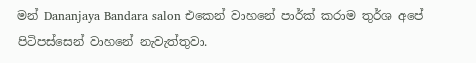මන් Dananjaya Bandara salon එකෙන් වාහනේ පාර්ක් කරාම තුර්ශ අපේ පිටිපස්සෙන් වාහනේ නැවැත්තුවා.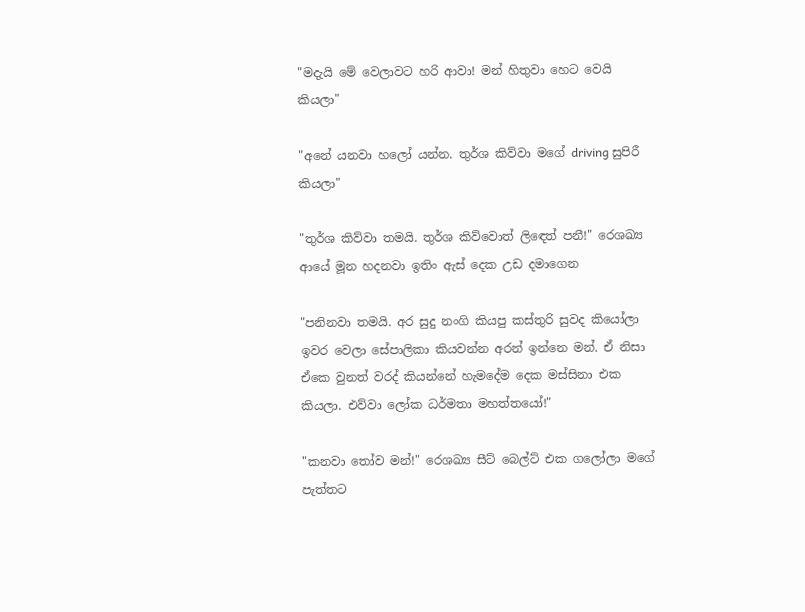"මදැයි මේ වෙලාවට හරි ආවා! මන් හිතුවා හෙට වෙයි කියලා"

"අනේ යනවා හලෝ යන්න. තුර්ශ කිව්වා මගේ driving සුපිරී කියලා"

"තුර්ශ කිව්වා තමයි. තුර්ශ කිව්වොත් ලිඳෙත් පනී!" රෙශඛ්‍ය ආයේ මූන හදනවා ඉතිං ඇස් දෙක උඩ දමාගෙන

"පනිනවා තමයි. අර සුදු නංගි කියපු කස්තුරි සුවද කියෝලා ඉවර වෙලා සේපාලිකා කියවන්න අරන් ඉන්නෙ මන්. ඒ නිසා ඒකෙ වුනත් වරද් කියන්නේ හැමදේම දෙක මස්සිනා එක කියලා. එව්වා ලෝක ධර්මතා මහත්තයෝ!"

"කනවා තෝව මන්!" රෙශඛ්‍ය සීට් බෙල්ට් එක ගලෝලා මගේ පැත්තට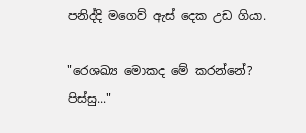පනිද්දි මගෙව් ඇස් දෙක උඩ ගියා.

"රෙශඛ්‍ය මොකද මේ කරන්නේ? පිස්සු..."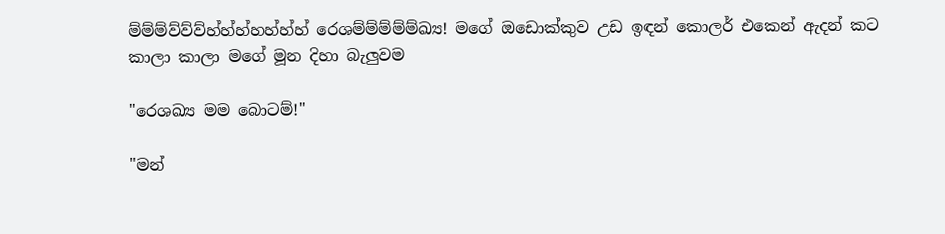ම්ම්ම්ව්ව්ව්හ්හ්හ්හහ්හ්හ් රෙශම්ම්ම්ම්ම්ඛ්‍ය! මගේ ඔඩොක්කුව උඩ ඉඳන් කොලර් එකෙන් ඇදන් කට කාලා කාලා මගේ මූන දිහා බැලුවම

"රෙශඛ්‍ය මම බොටම්!"

"මන්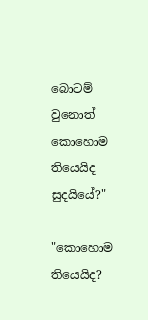බොටම් වුනොත් කොහොම තියෙයිද සුදයියේ?"

"කොහොම තියෙයිද?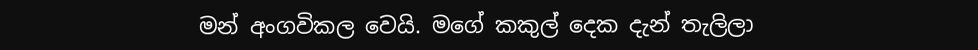මන් අංගවිකල වෙයි. මගේ කකුල් දෙක දැන් තැලිලා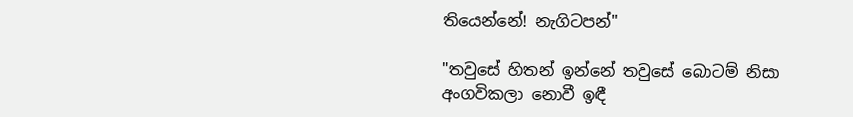තියෙන්නේ! නැගිටපන්"

"තවුසේ හිතන් ඉන්නේ තවුසේ බොටම් නිසා අංගවිකලා නොවී ඉඳී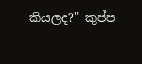කියලද?" කුප්ප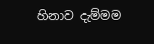හිනාව දැම්මම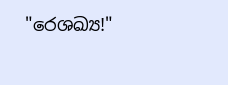"රෙශඛ්‍ය!"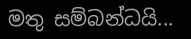මතු සම්බන්ධයි...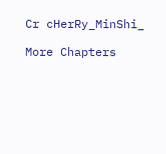Cr cHerRy_MinShi_

More Chapters